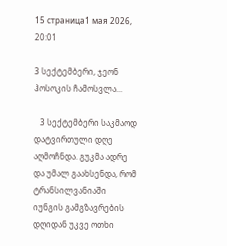15 страница1 мая 2026, 20:01

3 სექტემბერი, ჯეონ ჰოსოკის ჩამოსვლა...

   3 სექტემბერი საკმაოდ დატვირთული დღე აღმოჩნდა. გუკმა ადრე და უმალ გაახსენდა, რომ ტრანსილვანიაში იუნგის გამგზავრების დღიდან უკვე ოთხი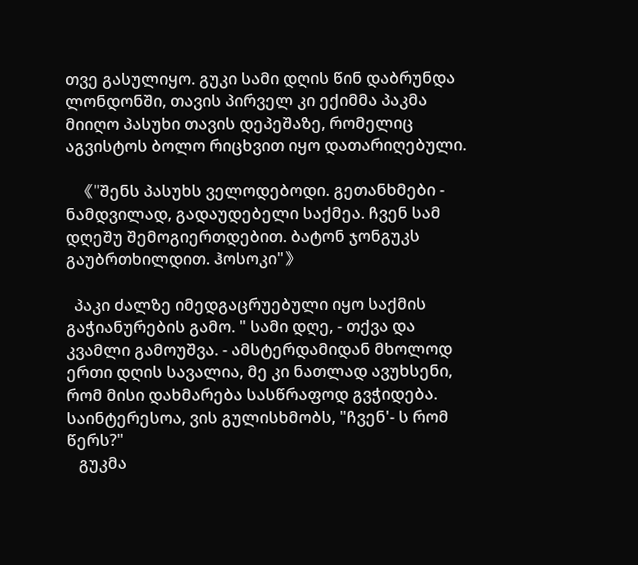თვე გასულიყო. გუკი სამი დღის წინ დაბრუნდა ლონდონში, თავის პირველ კი ექიმმა პაკმა მიიღო პასუხი თავის დეპეშაზე, რომელიც აგვისტოს ბოლო რიცხვით იყო დათარიღებული.

   《"შენს პასუხს ველოდებოდი. გეთანხმები - ნამდვილად, გადაუდებელი საქმეა. ჩვენ სამ დღეშუ შემოგიერთდებით. ბატონ ჯონგუკს გაუბრთხილდით. ჰოსოკი"》

  პაკი ძალზე იმედგაცრუებული იყო საქმის გაჭიანურების გამო. " სამი დღე, - თქვა და კვამლი გამოუშვა. - ამსტერდამიდან მხოლოდ ერთი დღის სავალია, მე კი ნათლად ავუხსენი, რომ მისი დახმარება სასწრაფოდ გვჭიდება. საინტერესოა, ვის გულისხმობს, "ჩვენ'- ს რომ წერს?"
   გუკმა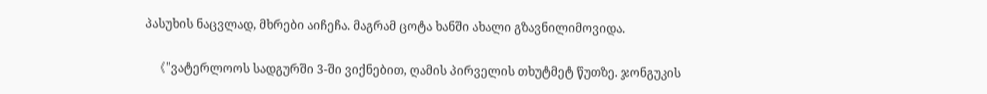პასუხის ნაცვლად, მხრები აიჩეჩა. მაგრამ ცოტა ხანში ახალი გზავნილიმოვიდა.

   《"ვატერლოოს სადგურში 3-ში ვიქნებით, ღამის პირველის თხუტმეტ წუთზე. ჯონგუკის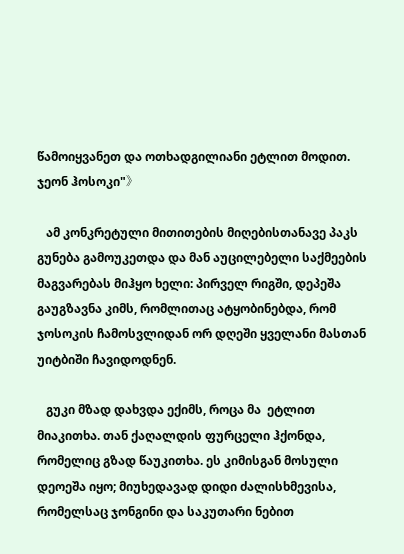წამოიყვანეთ და ოთხადგილიანი ეტლით მოდით. ჯეონ ჰოსოკი"》

   ამ კონკრეტული მითითების მიღებისთანავე პაკს გუნება გამოუკეთდა და მან აუცილებელი საქმეების მაგვარებას მიჰყო ხელი: პირველ რიგში, დეპეშა გაუგზავნა კიმს, რომლითაც ატყობინებდა, რომ ჯოსოკის ჩამოსვლიდან ორ დღეში ყველანი მასთან უიტბიში ჩავიდოდნენ.

   გუკი მზად დახვდა ექიმს, როცა მა  ეტლით მიაკითხა. თან ქაღალდის ფურცელი ჰქონდა, რომელიც გზად წაუკითხა. ეს კიმისგან მოსული დეოეშა იყო; მიუხედავად დიდი ძალისხმევისა, რომელსაც ჯონგინი და საკუთარი ნებით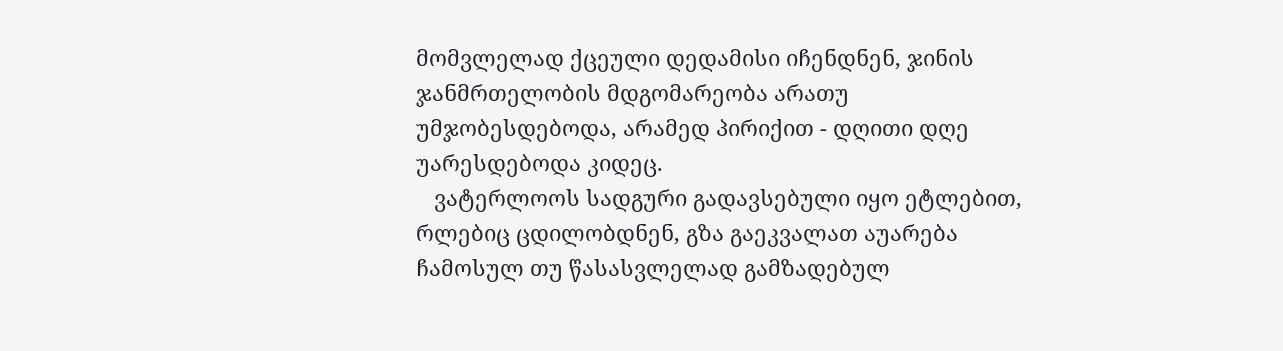მომვლელად ქცეული დედამისი იჩენდნენ, ჯინის ჯანმრთელობის მდგომარეობა არათუ უმჯობესდებოდა, არამედ პირიქით - დღითი დღე უარესდებოდა კიდეც.
   ვატერლოოს სადგური გადავსებული იყო ეტლებით, რლებიც ცდილობდნენ, გზა გაეკვალათ აუარება ჩამოსულ თუ წასასვლელად გამზადებულ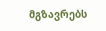მგზავრებს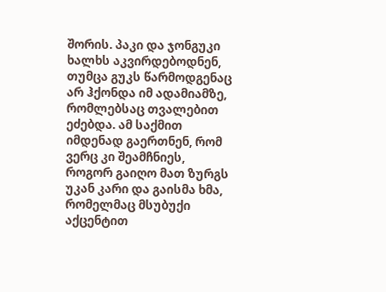შორის. პაკი და ჯონგუკი ხალხს აკვირდებოდნენ, თუმცა გუკს წარმოდგენაც არ ჰქონდა იმ ადამიამზე, რომლებსაც თვალებით ეძებდა. ამ საქმით იმდენად გაერთნენ, რომ ვერც კი შეამჩნიეს, როგორ გაიღო მათ ზურგს უკან კარი და გაისმა ხმა, რომელმაც მსუბუქი აქცენტით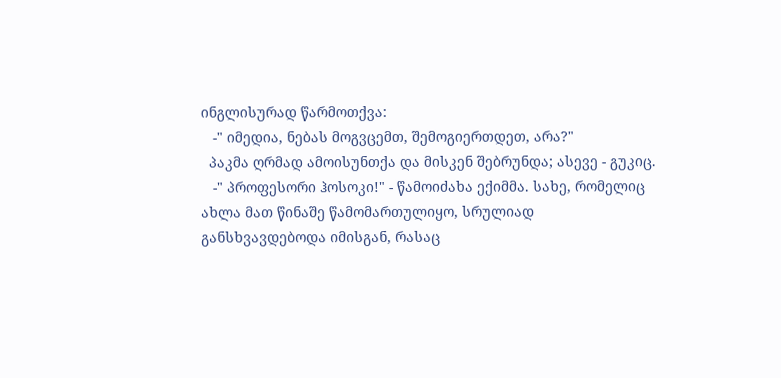ინგლისურად წარმოთქვა:
   -" იმედია, ნებას მოგვცემთ, შემოგიერთდეთ, არა?"
  პაკმა ღრმად ამოისუნთქა და მისკენ შებრუნდა; ასევე - გუკიც.
   -" პროფესორი ჰოსოკი!" - წამოიძახა ექიმმა. სახე, რომელიც ახლა მათ წინაშე წამომართულიყო, სრულიად განსხვავდებოდა იმისგან, რასაც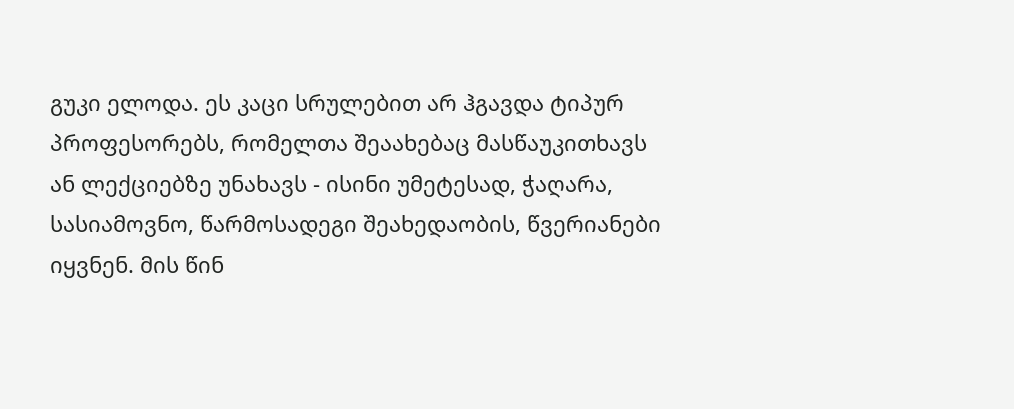გუკი ელოდა. ეს კაცი სრულებით არ ჰგავდა ტიპურ პროფესორებს, რომელთა შეაახებაც მასწაუკითხავს ან ლექციებზე უნახავს - ისინი უმეტესად, ჭაღარა, სასიამოვნო, წარმოსადეგი შეახედაობის, წვერიანები იყვნენ. მის წინ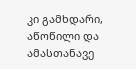კი გამხდარი, აწოწილი და ამასთანავე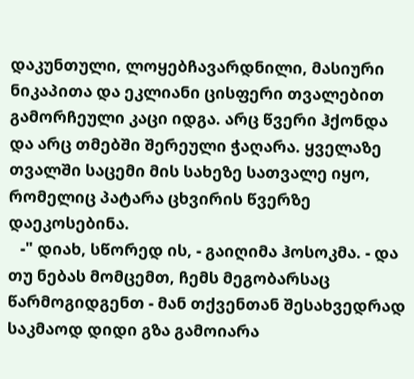დაკუნთული, ლოყებჩავარდნილი, მასიური ნიკაპითა და ეკლიანი ცისფერი თვალებით გამორჩეული კაცი იდგა. არც წვერი ჰქონდა და არც თმებში შერეული ჭაღარა. ყველაზე თვალში საცემი მის სახეზე სათვალე იყო, რომელიც პატარა ცხვირის წვერზე დაეკოსებინა.
   -" დიახ, სწორედ ის, - გაიღიმა ჰოსოკმა. - და თუ ნებას მომცემთ, ჩემს მეგობარსაც წარმოგიდგენთ - მან თქვენთან შესახვედრად საკმაოდ დიდი გზა გამოიარა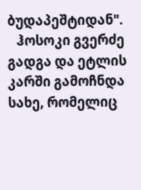ბუდაპეშტიდან".
   ჰოსოკი გვერძე გადგა და ეტლის კარში გამოჩნდა სახე, რომელიც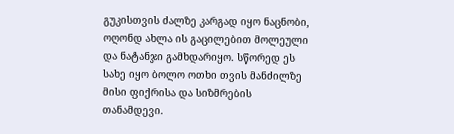გუკისთვის ძალზე კარგად იყო ნაცნობი, ოღონდ ახლა ის გაცილებით მოლეული და ნატანჯი გამხდარიყო. სწორედ ეს სახე იყო ბოლო ოთხი თვის მანძილზე მისი ფიქრისა და სიზმრების თანამდევი.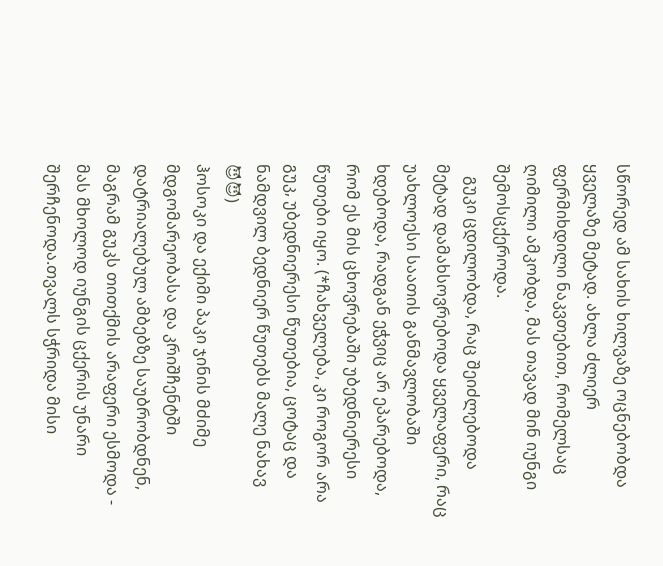სწორედ ამ სახის ხილვაზე ოცნებობდა ყველაზე მეტად. ახლა ძლიერ ფერმიხდილი ნაკვთებით, რომელსაც ღიმილი ამკობდა, მას თავად მინ იუნგი შემოსცქეროდა.
   გუკი ცდილობდა, რაც შეიძლებოდა მეტად დამახსოვრებოდა ყველაფერი, რაც უახლოესი საათის განმავლობაში ხდებოდა, რადგან ეჭვიც არ ეპარებოდა, რომ ეს მის ცხოვრებაში უბედნიერესი წუთები იყო. (*ჩახველება, კი როგორ არა გუკ, უბედნიერესი წუთებია, ცოტაც და ნამდვილ ბედნიერ წუთებს მალე ნახავ 😈😈)
ჰოსოკი და ექიმი პაკი ჯინის მძიმე მდგომარეობასა და კრიშჩენტში დატრიალებულ ამბებზე საუბრობდნენ, მაგრამ გუკს თითქმის არაფერი ესმოდა - მას მხოლოდ იუნგის ცქერის უნარი შერჩენოდა.თვალს სჭრიდა მისი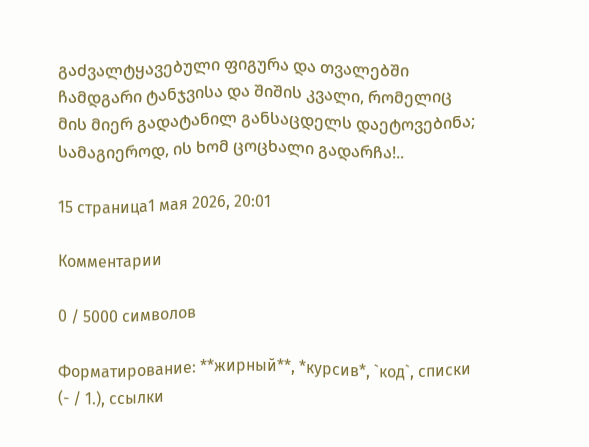გაძვალტყავებული ფიგურა და თვალებში ჩამდგარი ტანჯვისა და შიშის კვალი, რომელიც მის მიერ გადატანილ განსაცდელს დაეტოვებინა; სამაგიეროდ, ის ხომ ცოცხალი გადარჩა!..

15 страница1 мая 2026, 20:01

Комментарии

0 / 5000 символов

Форматирование: **жирный**, *курсив*, `код`, списки (- / 1.), ссылки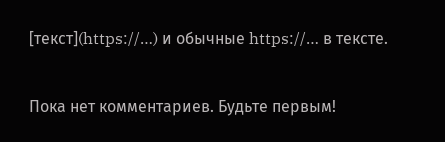[текст](https://…) и обычные https://… в тексте.

Пока нет комментариев. Будьте первым!